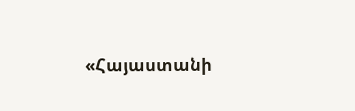«Հայաստանի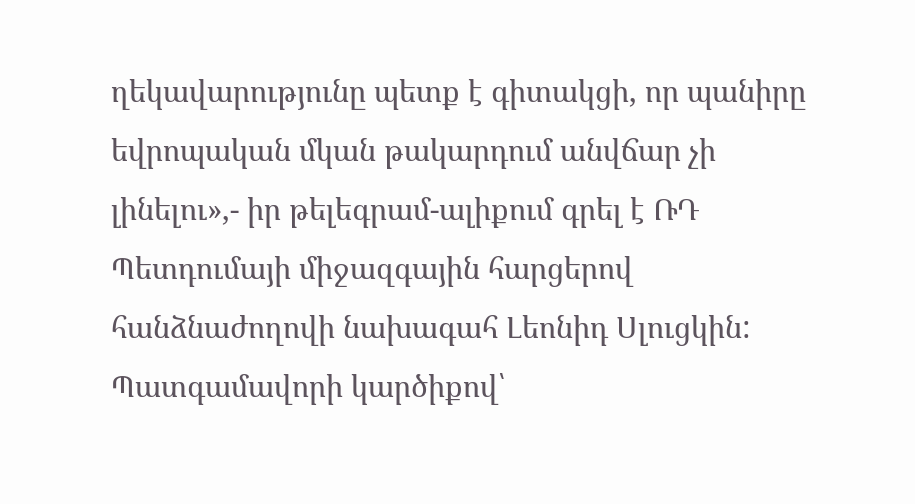ղեկավարությունը պետք է գիտակցի, որ պանիրը եվրոպական մկան թակարդում անվճար չի լինելու»,- իր թելեգրամ-ալիքում գրել է ՌԴ Պետդումայի միջազգային հարցերով հանձնաժողովի նախագահ Լեոնիդ Սլուցկին: Պատգամավորի կարծիքով՝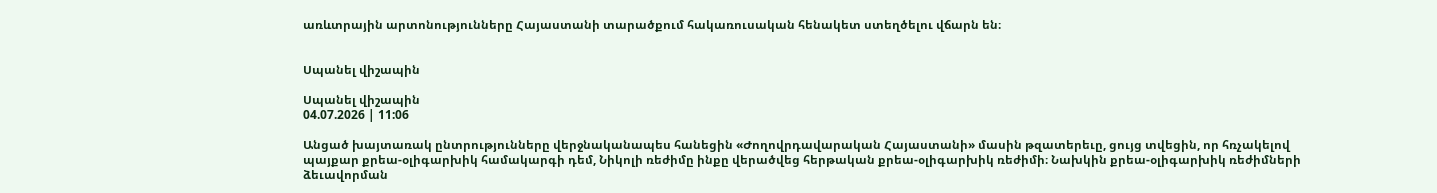առևտրային արտոնությունները Հայաստանի տարածքում հակառուսական հենակետ ստեղծելու վճարն են։


Սպանել վիշապին

Սպանել վիշապին
04.07.2026 | 11:06

Անցած խայտառակ ընտրությունները վերջնականապես հանեցին «Ժողովրդավարական Հայաստանի» մասին թզատերեւը, ցույց տվեցին, որ հռչակելով պայքար քրեա-օլիգարխիկ համակարգի դեմ, Նիկոլի ռեժիմը ինքը վերածվեց հերթական քրեա-օլիգարխիկ ռեժիմի։ Նախկին քրեա-օլիգարխիկ ռեժիմների ձեւավորման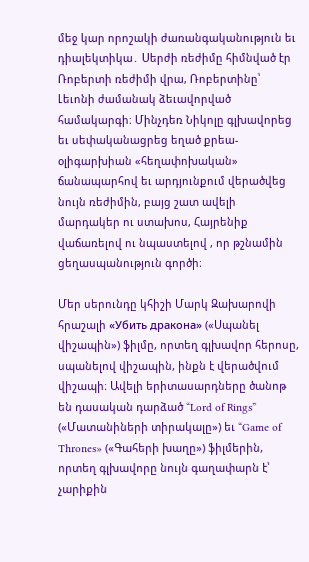մեջ կար որոշակի ժառանգականություն եւ դիալեկտիկա․ Սերժի ռեժիմը հիմնված էր Ռոբերտի ռեժիմի վրա, Ռոբերտինը՝ Լեւոնի ժամանակ ձեւավորված համակարգի։ Մինչդեռ Նիկոլը գլխավորեց եւ սեփականացրեց եղած քրեա-օլիգարխիան «հեղափոխական» ճանապարհով եւ արդյունքում վերածվեց նույն ռեժիմին, բայց շատ ավելի մարդակեր ու ստախոս, Հայրենիք վաճառելով ու նպաստելով , որ թշնամին ցեղասպանություն գործի։

Մեր սերունդը կհիշի Մարկ Զախարովի հրաշալի «Убить дракона» («Սպանել վիշապին») ֆիլմը, որտեղ գլխավոր հերոսը, սպանելով վիշապին, ինքն է վերածվում վիշապի։ Ավելի երիտասարդները ծանոթ են դասական դարձած “Lord of Rings” («Մատանիների տիրակալը») եւ “Game of Thrones» («Գահերի խաղը») ֆիլմերին, որտեղ գլխավորը նույն գաղափարն է՝ չարիքին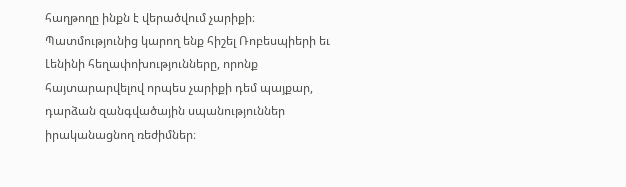հաղթողը ինքն է վերածվում չարիքի։ Պատմությունից կարող ենք հիշել Ռոբեսպիերի եւ Լենինի հեղափոխությունները, որոնք հայտարարվելով որպես չարիքի դեմ պայքար, դարձան զանգվածային սպանություններ իրականացնող ռեժիմներ։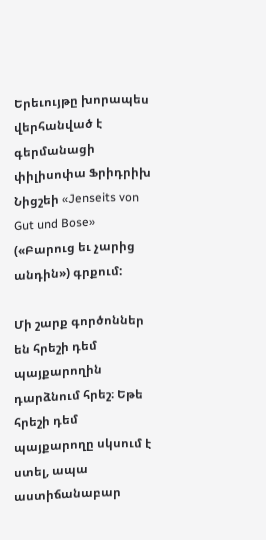Երեւույթը խորապես վերհանված է գերմանացի փիլիսոփա Ֆրիդրիխ Նիցշեի «Jenseits von Gut und Bose» («Բարուց եւ չարից անդին») գրքում:

Մի շարք գործոններ են հրեշի դեմ պայքարողին դարձնում հրեշ։ Եթե հրեշի դեմ պայքարողը սկսում է ստել, ապա աստիճանաբար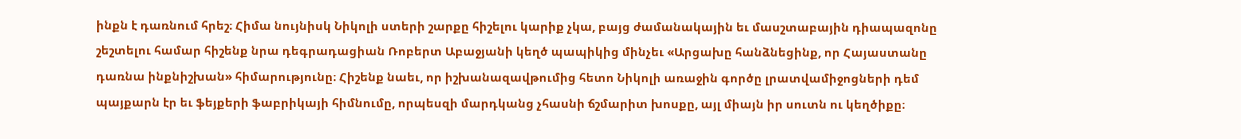ինքն է դառնում հրեշ։ Հիմա նույնիսկ Նիկոլի ստերի շարքը հիշելու կարիք չկա, բայց ժամանակային եւ մասշտաբային դիապազոնը շեշտելու համար հիշենք նրա դեգրադացիան Ռոբերտ Աբաջյանի կեղծ պապիկից մինչեւ «Արցախը հանձնեցինք, որ Հայաստանը դառնա ինքնիշխան» հիմարությունը։ Հիշենք նաեւ, որ իշխանազավթումից հետո Նիկոլի առաջին գործը լրատվամիջոցների դեմ պայքարն էր եւ ֆեյքերի ֆաբրիկայի հիմնումը, որպեսզի մարդկանց չհասնի ճշմարիտ խոսքը, այլ միայն իր սուտն ու կեղծիքը։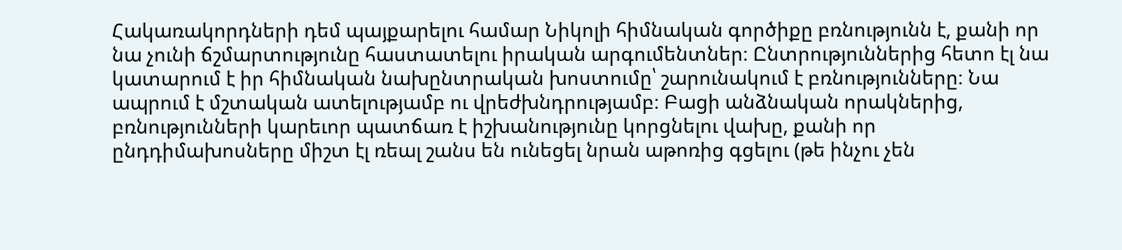Հակառակորդների դեմ պայքարելու համար Նիկոլի հիմնական գործիքը բռնությունն է, քանի որ նա չունի ճշմարտությունը հաստատելու իրական արգումենտներ։ Ընտրություններից հետո էլ նա կատարում է իր հիմնական նախընտրական խոստումը՝ շարունակում է բռնությունները։ Նա ապրում է մշտական ատելությամբ ու վրեժխնդրությամբ։ Բացի անձնական որակներից, բռնությունների կարեւոր պատճառ է իշխանությունը կորցնելու վախը, քանի որ ընդդիմախոսները միշտ էլ ռեալ շանս են ունեցել նրան աթոռից գցելու (թե ինչու չեն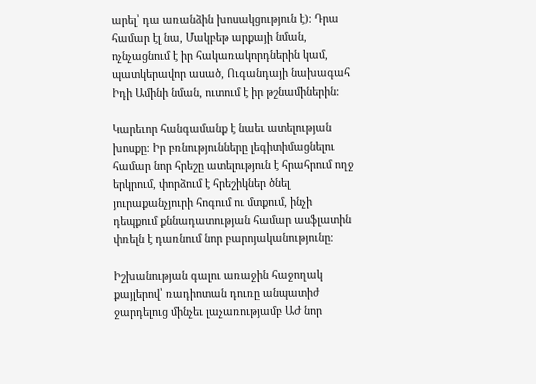արել՝ դա առանձին խոսակցություն է)։ Դրա համար էլ նա, Մակբեթ արքայի նման, ոչնչացնում է իր հակառակորդներին կամ, պատկերավոր ասած, Ուգանդայի նախագահ Իդի Ամինի նման, ուտում է իր թշնամիներին։

Կարեւոր հանգամանք է նաեւ ատելության խոսքը։ Իր բռնությունները լեգիտիմացնելու համար նոր հրեշը ատելություն է հրահրում ողջ երկրում, փորձում է հրեշիկներ ծնել յուրաքանչյուրի հոգում ու մտքում, ինչի դեպքում քննադատության համար ասֆլատին փռելն է դառնում նոր բարոյականությունը։

Իշխանության գալու առաջին հաջողակ քայլերով՝ ռադիոտան դուռը անպատիժ ջարդելուց մինչեւ լաչառությամբ ԱԺ նոր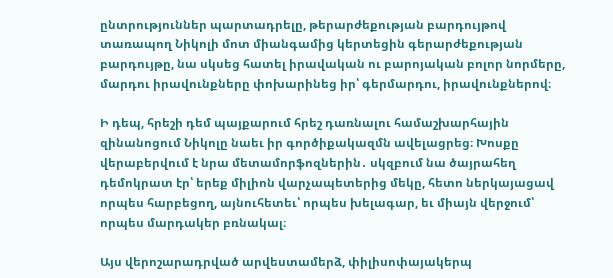ընտրություններ պարտադրելը, թերարժեքության բարդույթով տառապող Նիկոլի մոտ միանգամից կերտեցին գերարժեքության բարդույթը, նա սկսեց հատել իրավական ու բարոյական բոլոր նորմերը, մարդու իրավունքները փոխարինեց իր՝ գերմարդու, իրավունքներով։

Ի դեպ, հրեշի դեմ պայքարում հրեշ դառնալու համաշխարհային զինանոցում Նիկոլը նաեւ իր գործիքակազմն ավելացրեց։ Խոսքը վերաբերվում է նրա մետամորֆոզներին․ սկզբում նա ծայրահեղ դեմոկրատ էր՝ երեք միլիոն վարչապետերից մեկը, հետո ներկայացավ որպես հարբեցող, այնուհետեւ՝ որպես խելագար, եւ միայն վերջում՝ որպես մարդակեր բռնակալ։

Այս վերոշարադրված արվեստամերձ, փիլիսոփայակերպ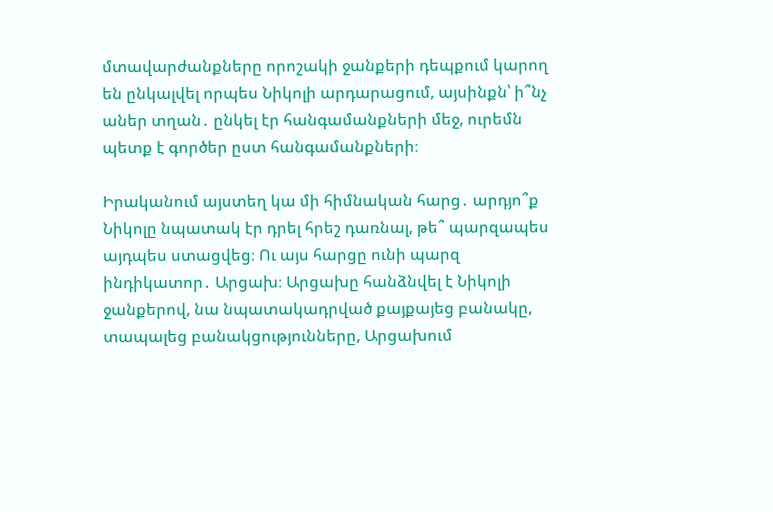մտավարժանքները որոշակի ջանքերի դեպքում կարող են ընկալվել որպես Նիկոլի արդարացում, այսինքն՝ ի՞նչ աներ տղան․ ընկել էր հանգամանքների մեջ, ուրեմն պետք է գործեր ըստ հանգամանքների։

Իրականում այստեղ կա մի հիմնական հարց․ արդյո՞ք Նիկոլը նպատակ էր դրել հրեշ դառնալ, թե՞ պարզապես այդպես ստացվեց։ Ու այս հարցը ունի պարզ ինդիկատոր․ Արցախ։ Արցախը հանձնվել է Նիկոլի ջանքերով, նա նպատակադրված քայքայեց բանակը, տապալեց բանակցությունները, Արցախում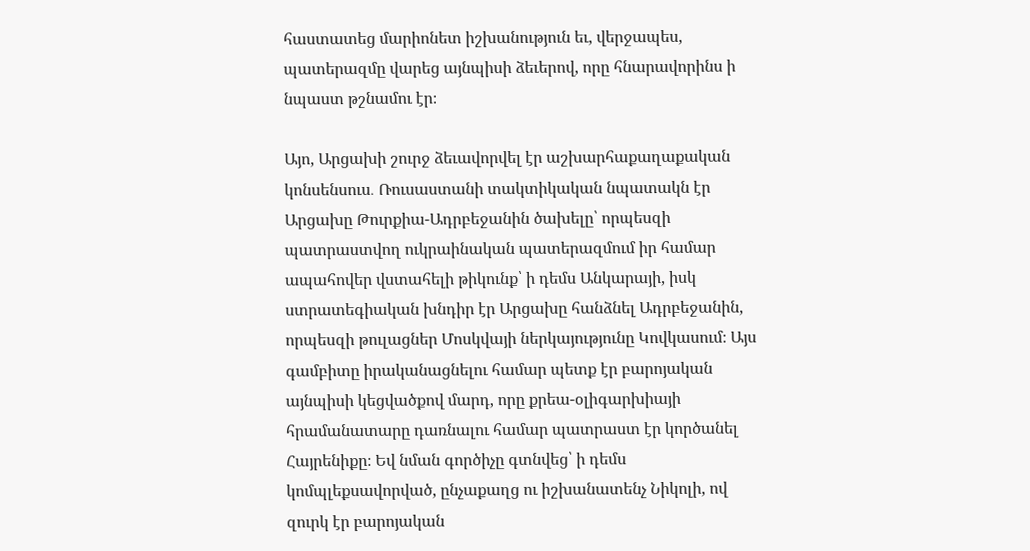հաստատեց մարիոնետ իշխանություն եւ, վերջապես, պատերազմը վարեց այնպիսի ձեւերով, որը հնարավորինս ի նպաստ թշնամու էր։

Այո, Արցախի շուրջ ձեւավորվել էր աշխարհաքաղաքական կոնսենսուս․ Ռուսաստանի տակտիկական նպատակն էր Արցախը Թուրքիա-Ադրբեջանին ծախելը՝ որպեսզի պատրաստվող ուկրաինական պատերազմում իր համար ապահովեր վստահելի թիկունք՝ ի դեմս Անկարայի, իսկ ստրատեգիական խնդիր էր Արցախը հանձնել Ադրբեջանին, որպեսզի թուլացներ Մոսկվայի ներկայությունը Կովկասում։ Այս գամբիտը իրականացնելու համար պետք էր բարոյական այնպիսի կեցվածքով մարդ, որը քրեա-օլիգարխիայի հրամանատարը դառնալու համար պատրաստ էր կործանել Հայրենիքը։ Եվ նման գործիչը գտնվեց՝ ի դեմս կոմպլեքսավորված, ընչաքաղց ու իշխանատենչ Նիկոլի, ով զուրկ էր բարոյական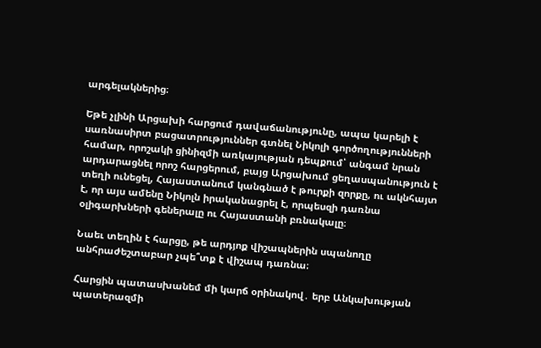արգելակներից։

Եթե չլինի Արցախի հարցում դավաճանությունը, ապա կարելի է սառնասիրտ բացատրություններ գտնել Նիկոլի գործողությունների համար, որոշակի ցինիզմի առկայության դեպքում՝ անգամ նրան արդարացնել որոշ հարցերում, բայց Արցախում ցեղասպանություն է տեղի ունեցել, Հայաստանում կանգնած է թուրքի զորքը, ու ակնհայտ է, որ այս ամենը Նիկոլն իրականացրել է, որպեսզի դառնա օլիգարխների գեներալը ու Հայաստանի բռնակալը։

Նաեւ տեղին է հարցը, թե արդյոք վիշապներին սպանողը անհրաժեշտաբար չպե՞տք է վիշապ դառնա։

Հարցին պատասխանեմ մի կարճ օրինակով․ երբ Անկախության պատերազմի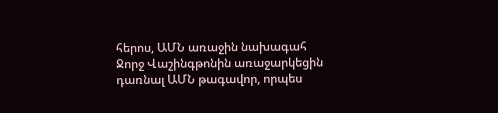հերոս, ԱՄՆ առաջին նախագահ Ջորջ Վաշինգթոնին առաջարկեցին դառնալ ԱՄՆ թագավոր, որպես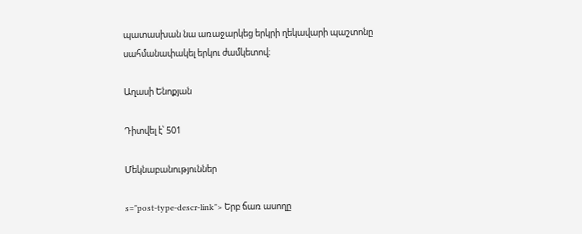պատասխան նա առաջարկեց երկրի ղեկավարի պաշտոնը սահմանափակել երկու ժամկետով։

Աղասի Ենոքյան

Դիտվել է՝ 501

Մեկնաբանություններ

s="post-type-descr-link"> Երբ ճառ ասողը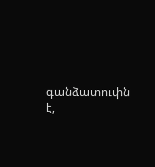գանձատուփն է,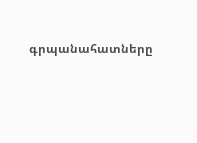գրպանահատները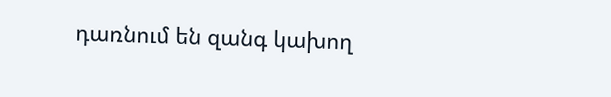դառնում են զանգ կախող